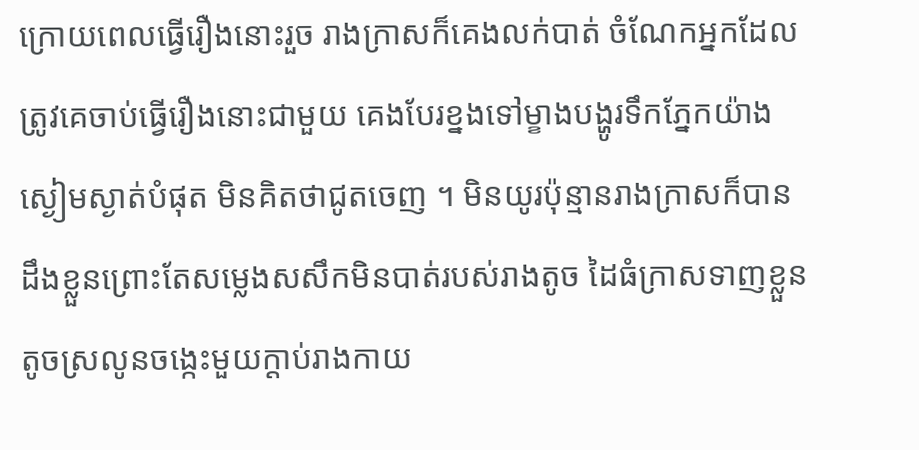ក្រោយពេលធ្វេីរឿងនោះរួច រាងក្រាសក៏គេងលក់បាត់ ចំណែកអ្នកដែលត្រូវគេចាប់ធ្វេីរឿងនោះជាមួយ គេងបែរខ្នងទៅម្ខាងបង្ហូរទឹកភ្នែកយ៉ាងស្ងៀមស្ងាត់បំផុត មិនគិតថាជូតចេញ ។ មិនយូរប៉ុន្មានរាងក្រាសក៏បានដឹងខ្លួនព្រោះតែសម្លេងសសឹកមិនបាត់របស់រាងតូច ដៃធំក្រាសទាញខ្លួនតូចស្រលូនចង្កេះមួយក្ដាប់រាងកាយ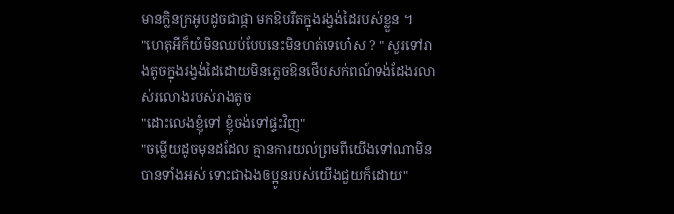មានក្លិនក្រអូបដូចជាផ្កា មកឱបរឹតក្នុងរង្វង់ដៃរបស់ខ្លួន ។
"ហេតុអីក៏យំមិនឈប់បែបនេះមិនហត់ទេហេ៎ស ? " សួរទៅរាងតូចក្នុងរង្វង់ដៃដោយមិនភ្លេចឱនថេីបសក់ពណ៍ទង់ដែងរលាស់រលោងរបស់រាងតូច
"ដោះលេងខ្ញុំទៅ ខ្ញុំចង់ទៅផ្ទះវិញ"
"ចម្លេីយដូចមុនដដែល គ្មានការយល់ព្រមពីយេីងទៅណាមិនបានទាំងអស់ ទោះជាឯងឲប្អូនរបស់យេីងជួយក៏ដោយ"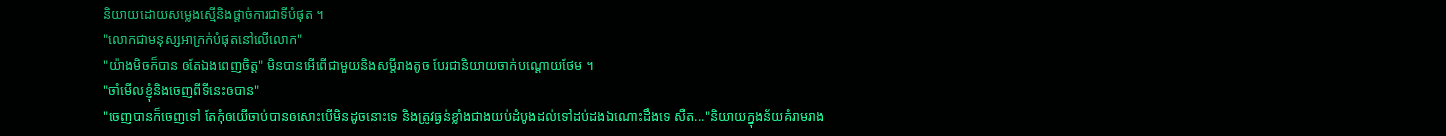និយាយដោយសម្លេងស្មេីនិងផ្ដាច់ការជាទីបំផុត ។
"លោកជាមនុស្សអាក្រក់បំផុតនៅលេីលោក"
"យ៉ាងមិចក៏បាន ឲតែឯងពេញចិត្ត" មិនបានអេីពេីជាមួយនិងសម្តីរាងតូច បែរជានិយាយចាក់បណ្ដោយថែម ។
"ចាំមេីលខ្ញុំនិងចេញពីទីនេះឲបាន"
"ចេញបានក៏ចេញទៅ តែកុំឲយេីចាប់បានឲសោះបេីមិនដូចនោះទេ និងត្រូវធ្ងន់ខ្លាំងជាងយប់ដំបូងដល់ទៅដប់ដងឯណោះដឹងទេ សឺត..."និយាយក្នុងន័យគំរាមរាង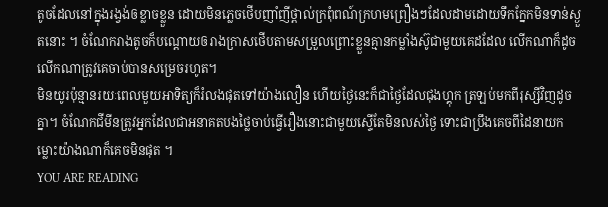តូចដែលនៅក្នុងរង្វង់ឲខ្លាចខ្លួន ដោយមិនភ្លេចថេីបញាំញីថ្ពាល់ក្រពុំពណ៍ក្រហមព្រឿងៗដែលដាមដោយទឹកក្នែកមិនទាន់ស្ងួតនោះ ។ ចំណែករាងតូចក៏បណ្ដោយឲរាងក្រាសថេីបតាមសម្រួលព្រោះខ្លួនគ្មានកម្លាំងស៊ូជាមួយគេដដែល លេីកណាក៏ដូចលេីកណាត្រូវគេចាប់បានសម្រេចរហូត។
មិនយូរប៉ុន្មានរយៈពេលមួយអាទិត្យក៏រំលងផុតទៅយ៉ាងលឿន ហេីយថ្ងៃនេះក៏ជាថ្ងៃដែលជុងហ្គុក ត្រឡប់មកពីរុស្សីវិញដូចគ្នា។ ចំណែកជីមីនត្រូវអ្នកដែលជាអនាគតបងថ្លៃចាប់ធ្វេីរឿងនោះជាមួយស្ទេីតែមិនលស់ថ្ងៃ ទោះជាប្រឹងគេចពីដៃនាយកម្លោះយ៉ាងណាក៏គេចមិនផុត ។
YOU ARE READING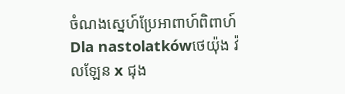ចំណងស្នេហ៍ប្រែអាពាហ៍ពិពាហ៍
Dla nastolatkówថេយ៉ុង វ៉លឡែន x ជុង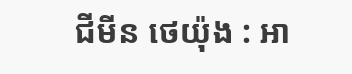ជីមីន ថេយ៉ុង : អា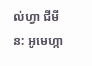ល់ហ្វា ជីមីន: អូមេហ្កា